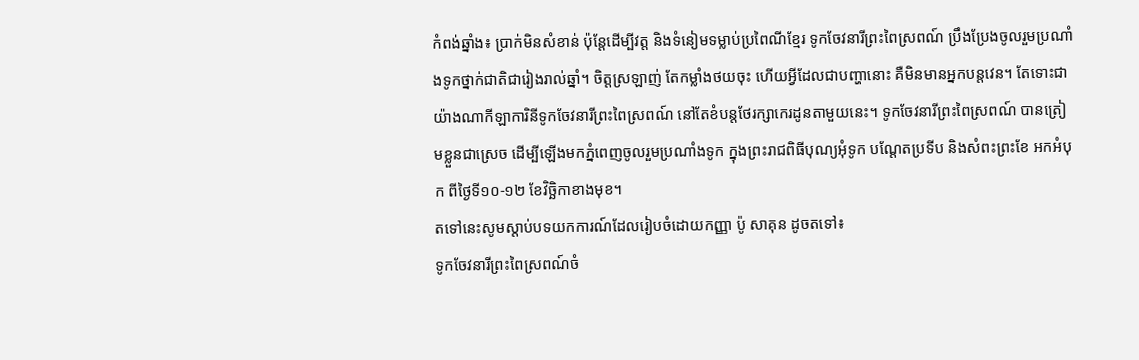កំពង់ឆ្នាំង៖ ប្រាក់មិនសំខាន់ ប៉ុន្តែដើម្បីវត្ត និងទំនៀមទម្លាប់ប្រពៃណីខ្មែរ ទូកចែវនារីព្រះពៃស្រពណ៍ ប្រឹងប្រែងចូលរួមប្រណាំងទូកថ្នាក់ជាតិជារៀងរាល់ឆ្នាំ។ ចិត្តស្រឡាញ់ តែកម្លាំងថយចុះ ហើយអ្វីដែលជាបញ្ហានោះ គឺមិនមានអ្នកបន្តវេន។ តែទោះជាយ៉ាងណាកីឡាការិនីទូកចែវនារីព្រះពៃស្រពណ៍ នៅតែខំបន្តថែរក្សាកេរដូនតាមួយនេះ។ ទូកចែវនារីព្រះពៃស្រពណ៍ បានត្រៀមខ្លួនជាស្រេច ដើម្បីឡើងមកភ្នំពេញចូលរួមប្រណាំងទូក ក្នុងព្រះរាជពិធីបុណ្យអុំទូក បណ្ដែតប្រទីប និងសំពះព្រះខែ អកអំបុក ពីថ្ងៃទី១០-១២ ខែវិច្ឆិកាខាងមុខ។
តទៅនេះសូមស្ដាប់បទយកការណ៍ដែលរៀបចំដោយកញ្ញា ប៉ូ សាគុន ដូចតទៅ៖
ទូកចែវនារីព្រះពៃស្រពណ៍ចំ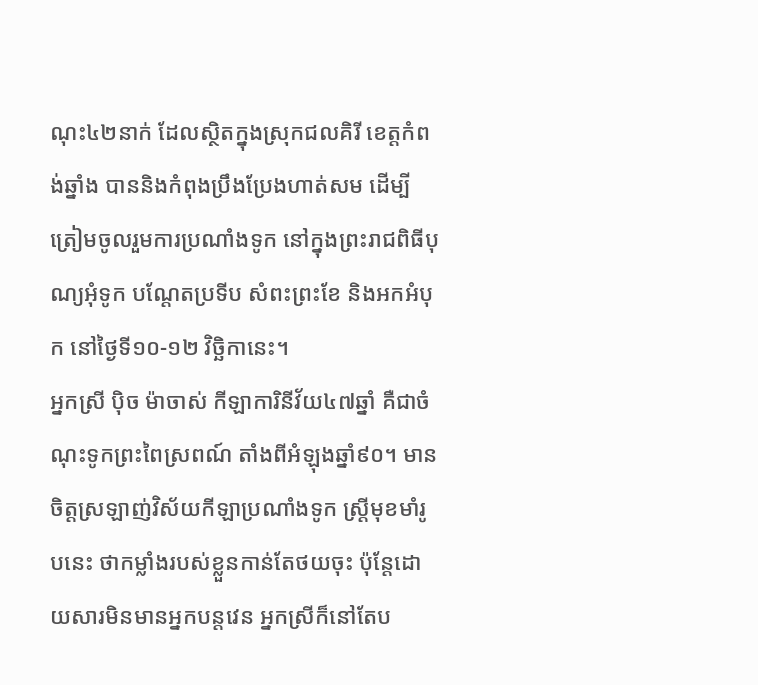ណុះ៤២នាក់ ដែលស្ថិតក្នុងស្រុកជលគិរី ខេត្តកំពង់ឆ្នាំង បាននិងកំពុងប្រឹងប្រែងហាត់សម ដើម្បីត្រៀមចូលរួមការប្រណាំងទូក នៅក្នុងព្រះរាជពិធីបុណ្យអុំទូក បណ្តែតប្រទីប សំពះព្រះខែ និងអកអំបុក នៅថ្ងៃទី១០-១២ វិច្ឆិកានេះ។
អ្នកស្រី ប៉ិច ម៉ាចាស់ កីឡាការិនីវ័យ៤៧ឆ្នាំ គឺជាចំណុះទូកព្រះពៃស្រពណ៍ តាំងពីអំឡុងឆ្នាំ៩០។ មានចិត្តស្រឡាញ់វិស័យកីឡាប្រណាំងទូក ស្ត្រីមុខមាំរូបនេះ ថាកម្លាំងរបស់ខ្លួនកាន់តែថយចុះ ប៉ុន្តែដោយសារមិនមានអ្នកបន្តវេន អ្នកស្រីក៏នៅតែប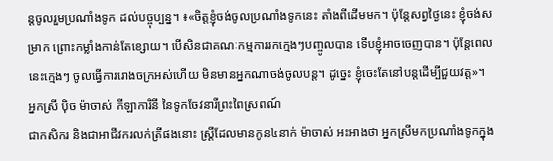ន្តចូលរួមប្រណាំងទូក ដល់បច្ចុប្បន្ន។ ៖«ចិត្តខ្ញុំចង់ចូលប្រណាំងទូកនេះ តាំងពីដើមមក។ ប៉ុន្តែសព្វថ្ងៃនេះ ខ្ញុំចង់សម្រាក ព្រោះកម្លាំងកាន់តែខ្សោយ។ បើសិនជាគណៈកម្មការរកក្មេងៗបញ្ចូលបាន ទើបខ្ញុំអាចចេញបាន។ ប៉ុន្តែពេលនេះក្មេងៗ ចូលធ្វើការរោងចក្រអស់ហើយ មិនមានអ្នកណាចង់ចូលបន្ត។ ដូច្នេះ ខ្ញុំចេះតែនៅបន្តដើម្បីជួយវត្ត»។
អ្នកស្រី ប៉ិច ម៉ាចាស់ កីឡាការិនី នៃទូកចែវនារីព្រះពៃស្រពណ៍
ជាកសិករ និងជាអាជីវករលក់ត្រីផងនោះ ស្ត្រីដែលមានកូន៤នាក់ ម៉ាចាស់ អះអាងថា អ្នកស្រីមកប្រណាំងទូកក្នុង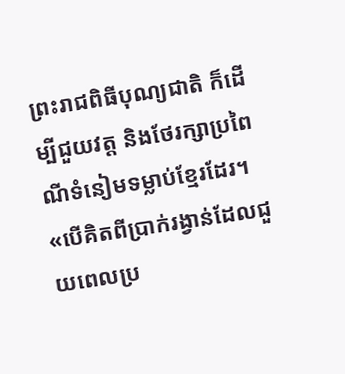ព្រះរាជពិធីបុណ្យជាតិ ក៏ដើម្បីជួយវត្ត និងថែរក្សាប្រពៃណីទំនៀមទម្លាប់ខ្មែរដែរ។ «បើគិតពីប្រាក់រង្វាន់ដែលជួយពេលប្រ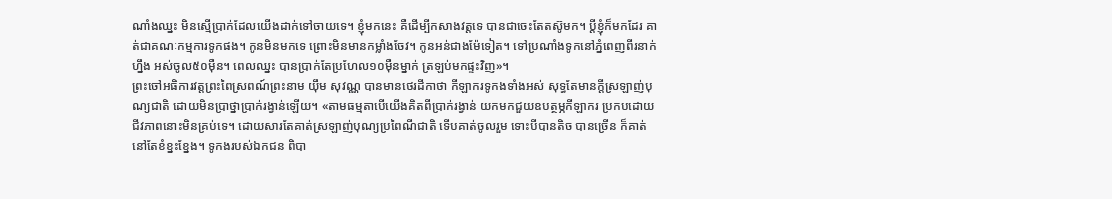ណាំងឈ្នះ មិនស្មើប្រាក់ដែលយើងដាក់ទៅចាយទេ។ ខ្ញុំមកនេះ គឺដើម្បីកសាងវត្តទេ បានជាចេះតែតស៊ូមក។ ប្ដីខ្ញុំក៏មកដែរ គាត់ជាគណៈកម្មការទូកផង។ កូនមិនមកទេ ព្រោះមិនមានកម្លាំងចែវ។ កូនអន់ជាងម៉ែទៀត។ ទៅប្រណាំងទូកនៅភ្នំពេញពីរនាក់ហ្នឹង អស់ចូល៥០ម៉ឺន។ ពេលឈ្នះ បានប្រាក់តែប្រហែល១០ម៉ឺនម្នាក់ ត្រឡប់មកផ្ទះវិញ»។
ព្រះចៅអធិការវត្តព្រះពៃស្រពណ៍ព្រះនាម យ៉ឹម សុវណ្ណ បានមានថេរដីកាថា កីឡាករទូកងទាំងអស់ សុទ្ធតែមានក្ដីស្រឡាញ់បុណ្យជាតិ ដោយមិនប្រាថ្នាប្រាក់រង្វាន់ឡើយ។ «តាមធម្មតាបើយើងគិតពីប្រាក់រង្វាន់ យកមកជួយឧបត្ថម្ភកីឡាករ ប្រកបដោយជីវភាពនោះមិនគ្រប់ទេ។ ដោយសារតែគាត់ស្រឡាញ់បុណ្យប្រពៃណីជាតិ ទើបគាត់ចូលរួម ទោះបីបានតិច បានច្រើន ក៏គាត់នៅតែខំខ្នះខ្នែង។ ទូកងរបស់ឯកជន ពិបា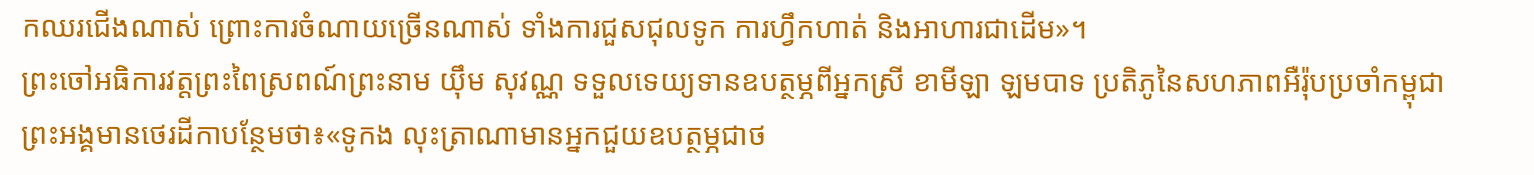កឈរជើងណាស់ ព្រោះការចំណាយច្រើនណាស់ ទាំងការជួសជុលទូក ការហ្វឹកហាត់ និងអាហារជាដើម»។
ព្រះចៅអធិការវត្តព្រះពៃស្រពណ៍ព្រះនាម យ៉ឹម សុវណ្ណ ទទួលទេយ្យទានឧបត្ថម្ភពីអ្នកស្រី ខាមីឡា ឡមបាទ ប្រតិភូនៃសហភាពអឺរ៉ុបប្រចាំកម្ពុជា
ព្រះអង្គមានថេរដីកាបន្ថែមថា៖«ទូកង លុះត្រាណាមានអ្នកជួយឧបត្ថម្ភជាថ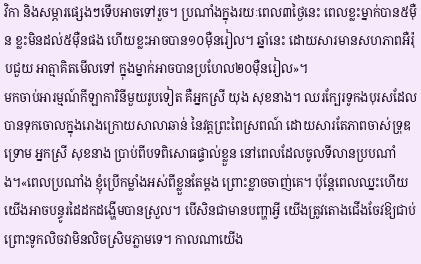វិកា និងសម្ភារផ្សេងៗទើបអាចទៅរួច។ ប្រណាំងក្នុងរយៈពេល៣ថ្ងៃនេះ ពេលខ្លះម្នាក់បាន៥ម៉ឺន ខ្លះមិនដល់៥ម៉ឺនផង ហើយខ្លះអាចបាន១០ម៉ឺនរៀល។ ឆ្នាំនេះ ដោយសារមានសហភាពអឺរ៉ុបជួយ អាត្មាគិតមើលទៅ ក្នុងម្នាក់អាចបានប្រហែល២០ម៉ឺនរៀល»។
មកចាប់អារម្មណ៍កីឡាការិនីមួយរូបទៀត គឺអ្នកស្រី យុង សុខនាង។ ឈរក្បែរទូកងបុរសដែលបានទុកចោលក្នុងរោងក្រោយសាលាឆាន់ នៃវត្តព្រះពៃស្រពណ៍ ដោយសារតែភាពចាស់ទ្រុឌទ្រោម អ្នកស្រី សុខនាង ប្រាប់ពីបទពិសោធផ្ទាល់ខ្លួន នៅពេលដែលចូលទីលានប្របណាំង។«ពេលប្រណាំង ខ្ញុំប្រើកម្លាំងអស់ពីខ្លួនតែម្ដង ព្រោះខ្លាចចាញ់គេ។ ប៉ុន្តែពេលឈ្នះហើយ យើងអាចបន្ធូរដៃដកដង្ហើមបានស្រួល។ បើសិនជាមានបញ្ហាអ្វី យើងត្រូវតោងជើងចែវឱ្យជាប់ ព្រោះទូកលិចវាមិនលិចស្រិមភ្លាមទេ។ កាលណាយើង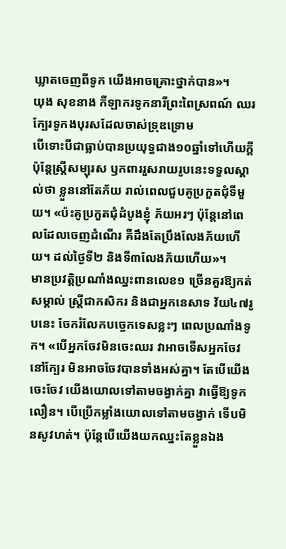ឃ្លាតចេញពីទូក យើងអាចគ្រោះថ្នាក់បាន»។
យុង សុខនាង កីឡាករទូកនារីព្រះពៃស្រពណ៍ ឈរក្បែរទូកងបុរសដែលចាស់ទ្រុឌទ្រោម
បើទោះបីជាធ្លាប់បានប្រយុទ្ធជាង១០ឆ្នាំទៅហើយក្ដី ប៉ុន្តែស្ត្រីសម្បុរស ឫកពាររួសរាយរូបនេះទទួលស្គាល់ថា ខ្លួននៅតែភ័យ រាល់ពេលជួបគូប្រកួតជុំទីមួយ។ «ប៉ះគូប្រកួតជុំដំបូងខ្ញុំ ភ័យអរៗ ប៉ុន្តែនៅពេលដែលចេញដំណើរ គឺដឹងតែប្រឹងលែងភ័យហើយ។ ដល់ថ្ងៃទី២ និងទី៣លែងភ័យហើយ»។
មានប្រវត្តិប្រណាំងឈ្នះពានលេខ១ ច្រើនគួរឱ្យកត់សម្គាល់ ស្ត្រីជាកសិករ និងជាអ្នកនេសាទ វ័យ៤៧រូបនេះ ចែករំលែកបច្ចេកទេសខ្លះៗ ពេលប្រណាំងទូក។ «បើអ្នកចែវមិនចេះឈរ វាអាចទើសអ្នកចែវនៅក្បែរ មិនអាចចែវបានទាំងអស់គ្នា។ តែបើយើងចេះចែវ យើងយោលទៅតាមចង្វាក់គ្នា វាធ្វើឱ្យទូកលឿន។ បើប្រើកម្លាំងយោលទៅតាមចង្វាក់ ទើបមិនសូវហត់។ ប៉ុន្តែបើយើងយកឈ្នះតែខ្លួនឯង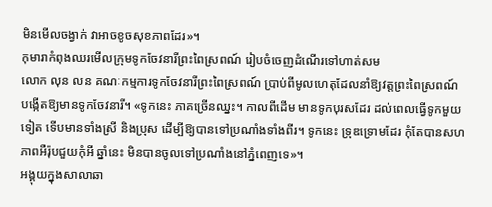មិនមើលចង្វាក់ វាអាចខូចសុខភាពដែរ»។
កុមារាកំពុងឈរមើលក្រុមទូកចែវនារីព្រះពៃស្រពណ៍ រៀបចំចេញដំណើរទៅហាត់សម
លោក លុន លន គណៈកម្មការទូកចែវនារីព្រះពៃស្រពណ៍ ប្រាប់ពីមូលហេតុដែលនាំឱ្យវត្តព្រះពៃស្រពណ៍ បង្កើតឱ្យមានទូកចែវនារី។ «ទូកនេះ ភាគច្រើនឈ្នះ។ កាលពីដើម មានទូកបុរសដែរ ដល់ពេលធ្វើទូកមួយទៀត ទើបមានទាំងស្រី និងប្រុស ដើម្បីឱ្យបានទៅប្រណាំងទាំងពីរ។ ទូកនេះ ទ្រុឌទ្រោមដែរ កុំតែបានសហភាពអឺរ៉ុបជួយកុំអី ឆ្នាំនេះ មិនបានចូលទៅប្រណាំងនៅភ្នំពេញទេ»។
អង្គុយក្នុងសាលាឆា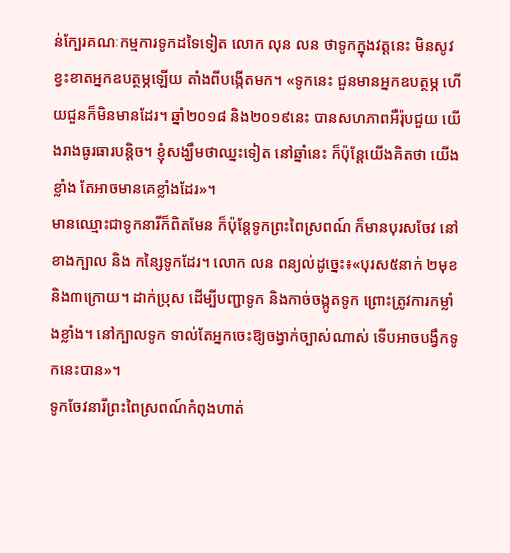ន់ក្បែរគណៈកម្មការទូកដទៃទៀត លោក លុន លន ថាទូកក្នុងវត្តនេះ មិនសូវខ្វះខាតអ្នកឧបត្ថម្ភឡើយ តាំងពីបង្កើតមក។ «ទូកនេះ ជួនមានអ្នកឧបត្ថម្ភ ហើយជួនក៏មិនមានដែរ។ ឆ្នាំ២០១៨ និង២០១៩នេះ បានសហភាពអឺរ៉ុបជួយ យើងរាងធូរធារបន្តិច។ ខ្ញុំសង្ឃឹមថាឈ្នះទៀត នៅឆ្នាំនេះ ក៏ប៉ុន្តែយើងគិតថា យើងខ្លាំង តែអាចមានគេខ្លាំងដែរ»។
មានឈ្មោះជាទូកនារីក៏ពិតមែន ក៏ប៉ុន្តែទូកព្រះពៃស្រពណ៍ ក៏មានបុរសចែវ នៅខាងក្បាល និង កន្សៃទូកដែរ។ លោក លន ពន្យល់ដូច្នេះ៖«បុរស៥នាក់ ២មុខ និង៣ក្រោយ។ ដាក់ប្រុស ដើម្បីបញ្ជាទូក និងកាច់ចង្កូតទូក ព្រោះត្រូវការកម្លាំងខ្លាំង។ នៅក្បាលទូក ទាល់តែអ្នកចេះឱ្យចង្វាក់ច្បាស់ណាស់ ទើបអាចបង្វឹកទូកនេះបាន»។
ទូកចែវនារីព្រះពៃស្រពណ៍កំពុងហាត់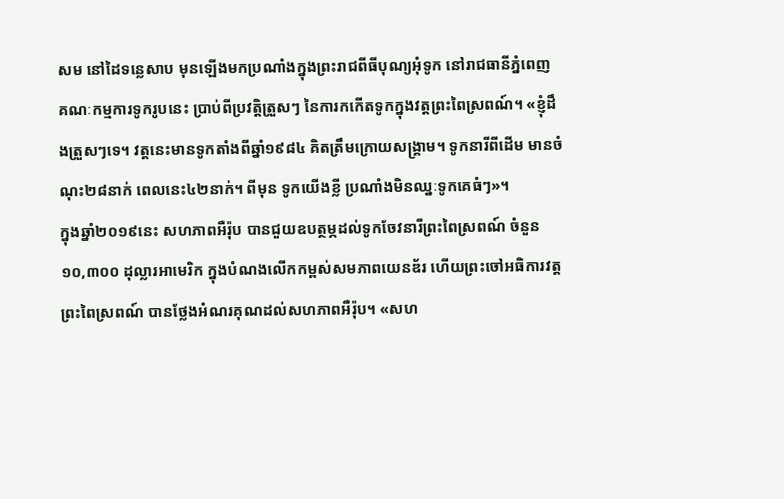សម នៅដៃទន្លេសាប មុនឡើងមកប្រណាំងក្នុងព្រះរាជពីធីបុណ្យអុំទូក នៅរាជធានីភ្នំពេញ
គណៈកម្មការទូករូបនេះ ប្រាប់ពីប្រវត្តិត្រួសៗ នៃការកកើតទូកក្នុងវត្តព្រះពៃស្រពណ៍។ «ខ្ញុំដឹងត្រួសៗទេ។ វត្តនេះមានទូកតាំងពីឆ្នាំ១៩៨៤ គិតត្រឹមក្រោយសង្គ្រាម។ ទូកនារីពីដើម មានចំណុះ២៨នាក់ ពេលនេះ៤២នាក់។ ពីមុន ទូកយើងខ្លី ប្រណាំងមិនឈ្នៈទូកគេធំៗ»។
ក្នុងឆ្នាំ២០១៩នេះ សហភាពអឺរ៉ុប បានជួយឧបត្ថម្ភដល់ទូកចែវនារីព្រះពៃស្រពណ៍ ចំនួន ១០,៣០០ ដុល្លារអាមេរិក ក្នុងបំណងលើកកម្ពស់សមភាពយេនឌ័រ ហើយព្រះចៅអធិការវត្តព្រះពៃស្រពណ៍ បានថ្លែងអំណរគុណដល់សហភាពអឺរ៉ុប។ «សហ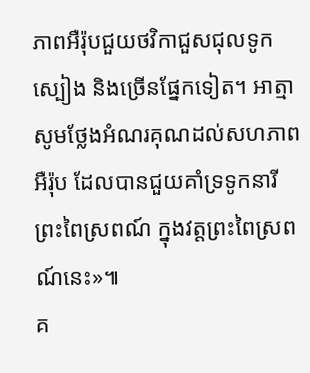ភាពអឺរ៉ុបជួយថវិកាជួសជុលទូក ស្បៀង និងច្រើនផ្នែកទៀត។ អាត្មាសូមថ្លែងអំណរគុណដល់សហភាពអឺរ៉ុប ដែលបានជួយគាំទ្រទូកនារីព្រះពៃស្រពណ៍ ក្នុងវត្តព្រះពៃស្រពណ៍នេះ»៕
គ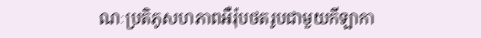ណៈប្រតិភូសហភាពអឺរ៉ុបថតរូបជាមួយកីឡាកា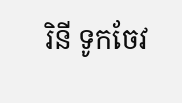រិនី ទូកចែវ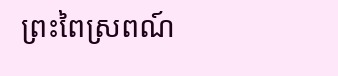ព្រះពៃស្រពណ៍